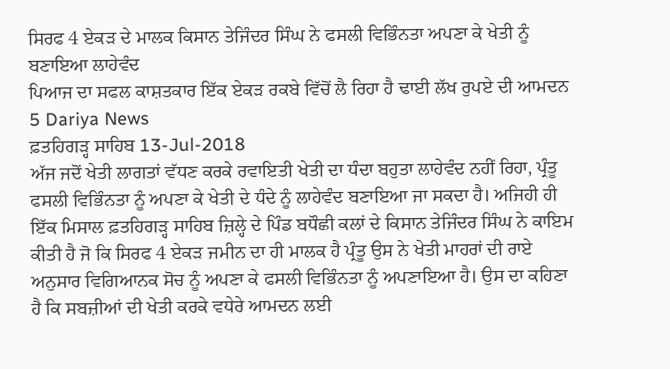ਸਿਰਫ 4 ਏਕੜ ਦੇ ਮਾਲਕ ਕਿਸਾਨ ਤੇਜਿੰਦਰ ਸਿੰਘ ਨੇ ਫਸਲੀ ਵਿਭਿੰਨਤਾ ਅਪਣਾ ਕੇ ਖੇਤੀ ਨੂੰ ਬਣਾਇਆ ਲਾਹੇਵੰਦ
ਪਿਆਜ ਦਾ ਸਫਲ ਕਾਸ਼ਤਕਾਰ ਇੱਕ ਏਕੜ ਰਕਬੇ ਵਿੱਚੋਂ ਲੈ ਰਿਹਾ ਹੈ ਢਾਈ ਲੱਖ ਰੁਪਏ ਦੀ ਆਮਦਨ
5 Dariya News
ਫ਼ਤਹਿਗੜ੍ਹ ਸਾਹਿਬ 13-Jul-2018
ਅੱਜ ਜਦੋਂ ਖੇਤੀ ਲਾਗਤਾਂ ਵੱਧਣ ਕਰਕੇ ਰਵਾਇਤੀ ਖੇਤੀ ਦਾ ਧੰਦਾ ਬਹੁਤਾ ਲਾਹੇਵੰਦ ਨਹੀਂ ਰਿਹਾ, ਪ੍ਰੰਤੂ ਫਸਲੀ ਵਿਭਿੰਨਤਾ ਨੂੰ ਅਪਣਾ ਕੇ ਖੇਤੀ ਦੇ ਧੰਦੇ ਨੂੰ ਲਾਹੇਵੰਦ ਬਣਾਇਆ ਜਾ ਸਕਦਾ ਹੈ। ਅਜਿਹੀ ਹੀ ਇੱਕ ਮਿਸਾਲ ਫ਼ਤਹਿਗੜ੍ਹ ਸਾਹਿਬ ਜ਼ਿਲ੍ਹੇ ਦੇ ਪਿੰਡ ਬਧੌਛੀ ਕਲਾਂ ਦੇ ਕਿਸਾਨ ਤੇਜਿੰਦਰ ਸਿੰਘ ਨੇ ਕਾਇਮ ਕੀਤੀ ਹੈ ਜੋ ਕਿ ਸਿਰਫ 4 ਏਕੜ ਜਮੀਨ ਦਾ ਹੀ ਮਾਲਕ ਹੈ ਪ੍ਰੰਤੂ ਉਸ ਨੇ ਖੇਤੀ ਮਾਹਰਾਂ ਦੀ ਰਾਏ ਅਨੁਸਾਰ ਵਿਗਿਆਨਕ ਸੋਚ ਨੂੰ ਅਪਣਾ ਕੇ ਫਸਲੀ ਵਿਭਿੰਨਤਾ ਨੂੰ ਅਪਣਾਇਆ ਹੈ। ਉਸ ਦਾ ਕਹਿਣਾ ਹੈ ਕਿ ਸਬਜ਼ੀਆਂ ਦੀ ਖੇਤੀ ਕਰਕੇ ਵਧੇਰੇ ਆਮਦਨ ਲਈ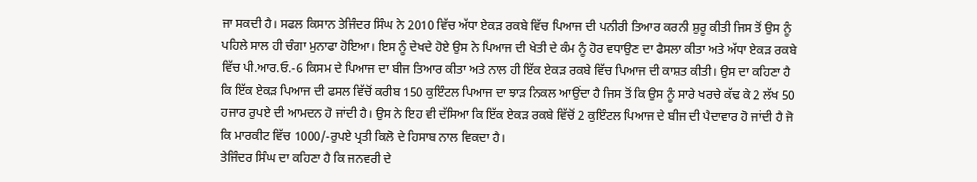ਜਾ ਸਕਦੀ ਹੈ। ਸਫਲ ਕਿਸਾਨ ਤੇਜਿੰਦਰ ਸਿੰਘ ਨੇ 2010 ਵਿੱਚ ਅੱਧਾ ਏਕੜ ਰਕਬੇ ਵਿੱਚ ਪਿਆਜ ਦੀ ਪਨੀਰੀ ਤਿਆਰ ਕਰਨੀ ਸ਼ੁਰੂ ਕੀਤੀ ਜਿਸ ਤੋਂ ਉਸ ਨੂੰ ਪਹਿਲੇ ਸਾਲ ਹੀ ਚੰਗਾ ਮੁਨਾਫਾ ਹੋਇਆ। ਇਸ ਨੂੰ ਦੇਖਦੇ ਹੋਏ ਉਸ ਨੇ ਪਿਆਜ ਦੀ ਖੇਤੀ ਦੇ ਕੰਮ ਨੂੰ ਹੋਰ ਵਧਾਉਣ ਦਾ ਫੈਸਲਾ ਕੀਤਾ ਅਤੇ ਅੱਧਾ ਏਕੜ ਰਕਬੇ ਵਿੱਚ ਪੀ.ਆਰ.ਓ.-6 ਕਿਸਮ ਦੇ ਪਿਆਜ ਦਾ ਬੀਜ ਤਿਆਰ ਕੀਤਾ ਅਤੇ ਨਾਲ ਹੀ ਇੱਕ ਏਕੜ ਰਕਬੇ ਵਿੱਚ ਪਿਆਜ ਦੀ ਕਾਸ਼ਤ ਕੀਤੀ। ਉਸ ਦਾ ਕਹਿਣਾ ਹੈ ਕਿ ਇੱਕ ਏਕੜ ਪਿਆਜ ਦੀ ਫਸਲ ਵਿੱਚੋਂ ਕਰੀਬ 150 ਕੁਇੰਟਲ ਪਿਆਜ ਦਾ ਝਾੜ ਨਿਕਲ ਆਉਂਦਾ ਹੈ ਜਿਸ ਤੋਂ ਕਿ ਉਸ ਨੂੰ ਸਾਰੇ ਖਰਚੇ ਕੱਢ ਕੇ 2 ਲੱਖ 50 ਹਜਾਰ ਰੁਪਏ ਦੀ ਆਮਦਨ ਹੋ ਜਾਂਦੀ ਹੈ। ਉਸ ਨੇ ਇਹ ਵੀ ਦੱਸਿਆ ਕਿ ਇੱਕ ਏਕੜ ਰਕਬੇ ਵਿੱਚੋਂ 2 ਕੁਇੰਟਲ ਪਿਆਜ ਦੇ ਬੀਜ ਦੀ ਪੈਦਾਵਾਰ ਹੋ ਜਾਂਦੀ ਹੈ ਜੋ ਕਿ ਮਾਰਕੀਟ ਵਿੱਚ 1000/-ਰੁਪਏ ਪ੍ਰਤੀ ਕਿਲੋ ਦੇ ਹਿਸਾਬ ਨਾਲ ਵਿਕਦਾ ਹੈ।
ਤੇਜਿੰਦਰ ਸਿੰਘ ਦਾ ਕਹਿਣਾ ਹੈ ਕਿ ਜਨਵਰੀ ਦੇ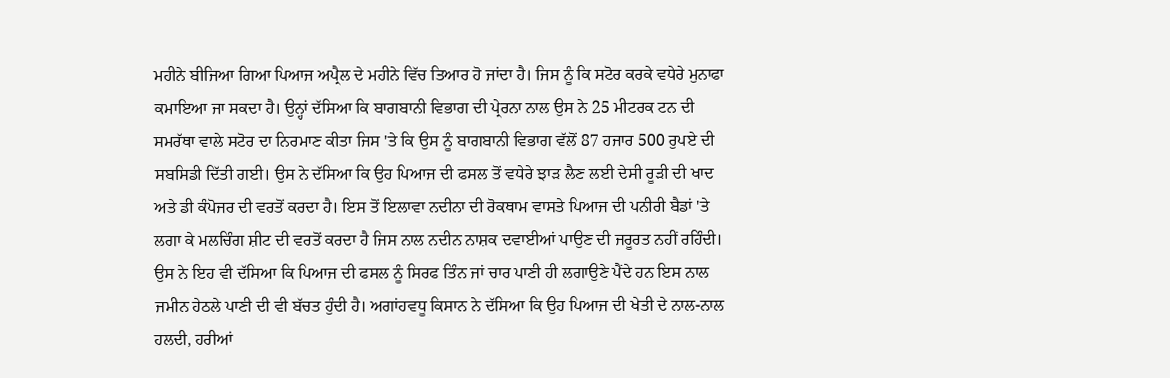ਮਹੀਨੇ ਬੀਜਿਆ ਗਿਆ ਪਿਆਜ ਅਪ੍ਰੈਲ ਦੇ ਮਹੀਨੇ ਵਿੱਚ ਤਿਆਰ ਹੋ ਜਾਂਦਾ ਹੈ। ਜਿਸ ਨੂੰ ਕਿ ਸਟੋਰ ਕਰਕੇ ਵਧੇਰੇ ਮੁਨਾਫਾ ਕਮਾਇਆ ਜਾ ਸਕਦਾ ਹੈ। ਉਨ੍ਹਾਂ ਦੱਸਿਆ ਕਿ ਬਾਗਬਾਨੀ ਵਿਭਾਗ ਦੀ ਪ੍ਰੇਰਨਾ ਨਾਲ ਉਸ ਨੇ 25 ਮੀਟਰਕ ਟਨ ਦੀ ਸਮਰੱਥਾ ਵਾਲੇ ਸਟੋਰ ਦਾ ਨਿਰਮਾਣ ਕੀਤਾ ਜਿਸ 'ਤੇ ਕਿ ਉਸ ਨੂੰ ਬਾਗਬਾਨੀ ਵਿਭਾਗ ਵੱਲੋਂ 87 ਹਜਾਰ 500 ਰੁਪਏ ਦੀ ਸਬਸਿਡੀ ਦਿੱਤੀ ਗਈ। ਉਸ ਨੇ ਦੱਸਿਆ ਕਿ ਉਹ ਪਿਆਜ ਦੀ ਫਸਲ ਤੋਂ ਵਧੇਰੇ ਝਾੜ ਲੈਣ ਲਈ ਦੇਸੀ ਰੂੜੀ ਦੀ ਖਾਦ ਅਤੇ ਡੀ ਕੰਪੋਜਰ ਦੀ ਵਰਤੋਂ ਕਰਦਾ ਹੈ। ਇਸ ਤੋਂ ਇਲਾਵਾ ਨਦੀਨਾ ਦੀ ਰੋਕਥਾਮ ਵਾਸਤੇ ਪਿਆਜ ਦੀ ਪਨੀਰੀ ਬੈਡਾਂ 'ਤੇ ਲਗਾ ਕੇ ਮਲਚਿੰਗ ਸ਼ੀਟ ਦੀ ਵਰਤੋਂ ਕਰਦਾ ਹੈ ਜਿਸ ਨਾਲ ਨਦੀਨ ਨਾਸ਼ਕ ਦਵਾਈਆਂ ਪਾਉਣ ਦੀ ਜਰੂਰਤ ਨਹੀਂ ਰਹਿੰਦੀ। ਉਸ ਨੇ ਇਹ ਵੀ ਦੱਸਿਆ ਕਿ ਪਿਆਜ ਦੀ ਫਸਲ ਨੂੰ ਸਿਰਫ ਤਿੰਨ ਜਾਂ ਚਾਰ ਪਾਣੀ ਹੀ ਲਗਾਉਣੇ ਪੈਂਦੇ ਹਨ ਇਸ ਨਾਲ ਜਮੀਨ ਹੇਠਲੇ ਪਾਣੀ ਦੀ ਵੀ ਬੱਚਤ ਹੁੰਦੀ ਹੈ। ਅਗਾਂਹਵਧੂ ਕਿਸਾਨ ਨੇ ਦੱਸਿਆ ਕਿ ਉਹ ਪਿਆਜ ਦੀ ਖੇਤੀ ਦੇ ਨਾਲ-ਨਾਲ ਹਲਦੀ, ਹਰੀਆਂ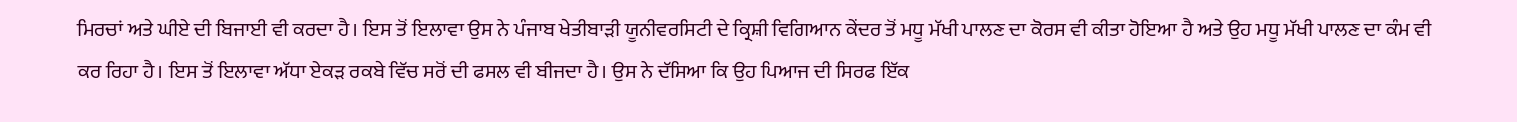ਮਿਰਚਾਂ ਅਤੇ ਘੀਏ ਦੀ ਬਿਜਾਈ ਵੀ ਕਰਦਾ ਹੈ। ਇਸ ਤੋਂ ਇਲਾਵਾ ਉਸ ਨੇ ਪੰਜਾਬ ਖੇਤੀਬਾੜੀ ਯੂਨੀਵਰਸਿਟੀ ਦੇ ਕ੍ਰਿਸ਼ੀ ਵਿਗਿਆਨ ਕੇਂਦਰ ਤੋਂ ਮਧੂ ਮੱਖੀ ਪਾਲਣ ਦਾ ਕੋਰਸ ਵੀ ਕੀਤਾ ਹੋਇਆ ਹੈ ਅਤੇ ਉਹ ਮਧੂ ਮੱਖੀ ਪਾਲਣ ਦਾ ਕੰਮ ਵੀ ਕਰ ਰਿਹਾ ਹੈ। ਇਸ ਤੋਂ ਇਲਾਵਾ ਅੱਧਾ ਏਕੜ ਰਕਬੇ ਵਿੱਚ ਸਰੋਂ ਦੀ ਫਸਲ ਵੀ ਬੀਜਦਾ ਹੈ। ਉਸ ਨੇ ਦੱਸਿਆ ਕਿ ਉਹ ਪਿਆਜ ਦੀ ਸਿਰਫ ਇੱਕ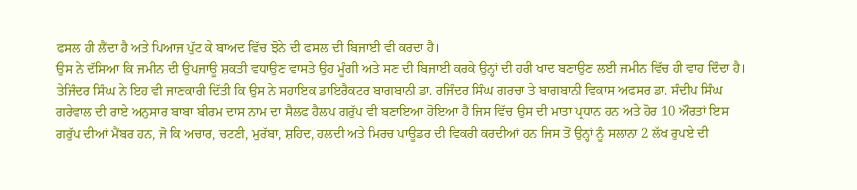ਫਸਲ ਹੀ ਲੈਂਦਾ ਹੈ ਅਤੇ ਪਿਆਜ ਪੁੱਟ ਕੇ ਬਾਅਦ ਵਿੱਚ ਝੋਨੇ ਦੀ ਫਸਲ ਦੀ ਬਿਜਾਈ ਵੀ ਕਰਦਾ ਹੈ।
ਉਸ ਨੇ ਦੱਸਿਆ ਕਿ ਜਮੀਨ ਦੀ ਉਪਜਾਊ ਸ਼ਕਤੀ ਵਧਾਉਣ ਵਾਸਤੇ ਉਹ ਮੂੰਗੀ ਅਤੇ ਸਣ ਦੀ ਬਿਜਾਈ ਕਰਕੇ ਉਨ੍ਹਾਂ ਦੀ ਹਰੀ ਖਾਦ ਬਣਾਉਣ ਲਈ ਜਮੀਨ ਵਿੱਚ ਹੀ ਵਾਹ ਦਿੰਦਾ ਹੈ। ਤੇਜਿੰਦਰ ਸਿੰਘ ਨੇ ਇਹ ਵੀ ਜਾਣਕਾਰੀ ਦਿੱਤੀ ਕਿ ਉਸ ਨੇ ਸਹਾਇਕ ਡਾਇਰੈਕਟਰ ਬਾਗਬਾਨੀ ਡਾ. ਰਜਿੰਦਰ ਸਿੰਘ ਗਰਚਾ ਤੇ ਬਾਗਬਾਨੀ ਵਿਕਾਸ ਅਫਸਰ ਡਾ. ਸੰਦੀਪ ਸਿੰਘ ਗਰੇਵਾਲ ਦੀ ਰਾਏ ਅਨੁਸਾਰ ਬਾਬਾ ਬੀਰਮ ਦਾਸ ਨਾਮ ਦਾ ਸੈਲਫ ਹੈਲਪ ਗਰੁੱਪ ਵੀ ਬਣਾਇਆ ਹੋਇਆ ਹੈ ਜਿਸ ਵਿੱਚ ਉਸ ਦੀ ਮਾਤਾ ਪ੍ਰਧਾਨ ਹਨ ਅਤੇ ਹੋਰ 10 ਔਰਤਾਂ ਇਸ ਗਰੁੱਪ ਦੀਆਂ ਮੈਂਬਰ ਹਨ, ਜੋ ਕਿ ਅਚਾਰ, ਚਟਣੀ, ਮੁਰੱਬਾ, ਸ਼ਹਿਦ, ਹਲਦੀ ਅਤੇ ਮਿਰਚ ਪਾਊਡਰ ਦੀ ਵਿਕਰੀ ਕਰਦੀਆਂ ਹਨ ਜਿਸ ਤੋਂ ਉਨ੍ਹਾਂ ਨੂੰ ਸਲਾਨਾ 2 ਲੱਖ ਰੁਪਏ ਦੀ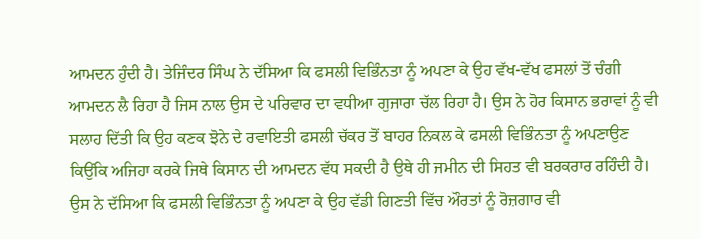ਆਮਦਨ ਹੁੰਦੀ ਹੈ। ਤੇਜਿੰਦਰ ਸਿੰਘ ਨੇ ਦੱਸਿਆ ਕਿ ਫਸਲੀ ਵਿਭਿੰਨਤਾ ਨੂੰ ਅਪਣਾ ਕੇ ਉਹ ਵੱਖ-ਵੱਖ ਫਸਲਾਂ ਤੋਂ ਚੰਗੀ ਆਮਦਨ ਲੈ ਰਿਹਾ ਹੈ ਜਿਸ ਨਾਲ ਉਸ ਦੇ ਪਰਿਵਾਰ ਦਾ ਵਧੀਆ ਗੁਜਾਰਾ ਚੱਲ ਰਿਹਾ ਹੈ। ਉਸ ਨੇ ਹੋਰ ਕਿਸਾਨ ਭਰਾਵਾਂ ਨੂੰ ਵੀ ਸਲਾਹ ਦਿੱਤੀ ਕਿ ਉਹ ਕਣਕ ਝੋਨੇ ਦੇ ਰਵਾਇਤੀ ਫਸਲੀ ਚੱਕਰ ਤੋਂ ਬਾਹਰ ਨਿਕਲ ਕੇ ਫਸਲੀ ਵਿਭਿੰਨਤਾ ਨੂੰ ਅਪਣਾਉਣ ਕਿਉਂਕਿ ਅਜਿਹਾ ਕਰਕੇ ਜਿਥੇ ਕਿਸਾਨ ਦੀ ਆਮਦਨ ਵੱਧ ਸਕਦੀ ਹੈ ਉਥੇ ਹੀ ਜਮੀਨ ਦੀ ਸਿਹਤ ਵੀ ਬਰਕਰਾਰ ਰਹਿੰਦੀ ਹੈ। ਉਸ ਨੇ ਦੱਸਿਆ ਕਿ ਫਸਲੀ ਵਿਭਿੰਨਤਾ ਨੂੰ ਅਪਣਾ ਕੇ ਉਹ ਵੱਡੀ ਗਿਣਤੀ ਵਿੱਚ ਔਰਤਾਂ ਨੂੰ ਰੋਜ਼ਗਾਰ ਵੀ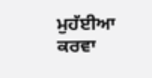ਮੁਹੱਈਆ ਕਰਵਾ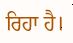ਰਿਹਾ ਹੈ।